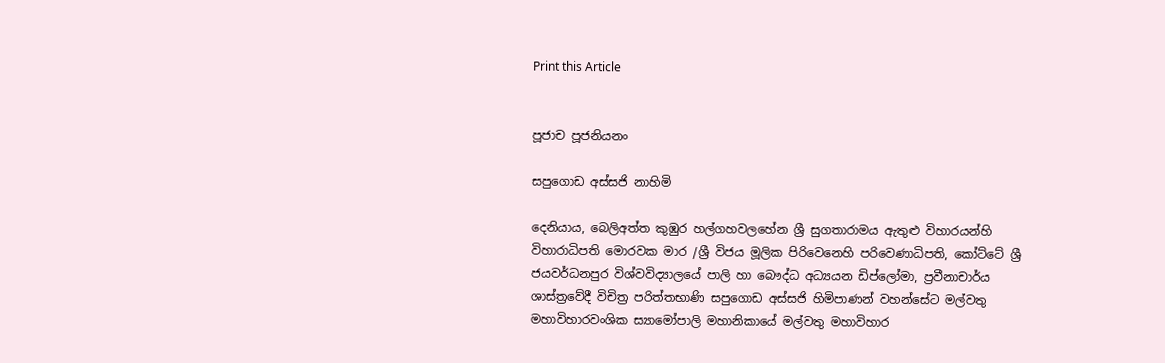Print this Article


පූජාච පූජනියනං

සපුගොඩ අස්සජි නාහිමි

දෙනියාය, බෙලිඅත්ත කුඹුර හල්ගහවලහේන ශ්‍රී සුගතාරාමය ඇතුළු විහාරයන්හි විහාරාධිපති මොරවක මාර /ශ්‍රී විජය මූලික පිරිවෙනෙහි පරිවෙණාධිපති, කෝට්ටේ ශ්‍රී ජයවර්ධනපුර විශ්වවිද්‍යාලයේ පාලි හා බෞද්ධ අධ්‍යයන ඩිප්ලෝමා, ප්‍රවීනාචාර්ය ශාස්ත්‍රවේදී විචිත්‍ර පරිත්තභාණි සපුගොඩ අස්සජි හිමිපාණන් වහන්සේට මල්වතු මහාවිහාරවංශික ස්‍යාමෝපාලි මහානිකායේ මල්වතු මහාවිහාර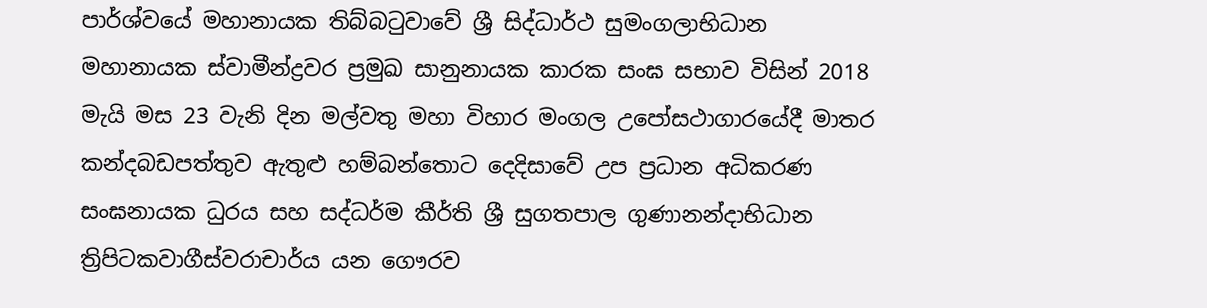පාර්ශ්වයේ මහානායක තිබ්බටුවාවේ ශ්‍රී සිද්ධාර්ථ සුමංගලාභිධාන මහානායක ස්වාමීන්ද්‍රවර ප්‍රමුඛ සානුනායක කාරක සංඝ සභාව විසින් 2018 මැයි මස 23 වැනි දින මල්වතු මහා විහාර මංගල උපෝසථාගාරයේදී මාතර කන්දබඩපත්තුව ඇතුළු හම්බන්තොට දෙදිසාවේ උප ප්‍රධාන අධිකරණ සංඝනායක ධුරය සහ සද්ධර්ම කීර්ති ශ්‍රී සුගතපාල ගුණානන්දාභිධාන ත්‍රිපිටකවාගීස්වරාචාර්ය යන ගෞරව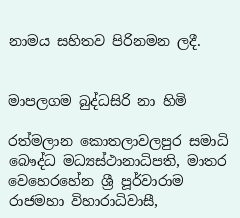නාමය සහිතව පිරිනමන ලදී.


මාපලගම බුද්ධසිරි නා හිමි

රත්මලාන කොතලාවලපුර සමාධි බෞද්ධ මධ්‍යස්ථානාධිපති, මාතර වෙහෙරහේන ශ්‍රී පූර්වාරාම රාජමහා විහාරාධිවාසී,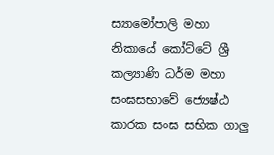ස්‍යාමෝපාලි මහා නිකායේ කෝට්ටේ ශ්‍රී කල්‍යාණි ධර්ම මහා සංඝසභාවේ ජ්‍යෙෂ්ඨ කාරක සංඝ සභික ගාලු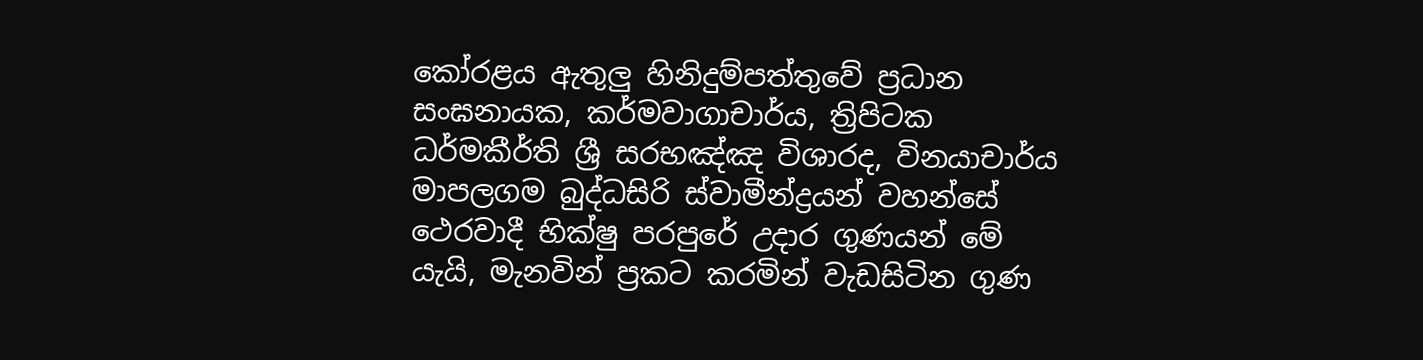කෝරළය ඇතුලු හිනිදුම්පත්තුවේ ප්‍රධාන සංඝනායක, කර්මවාගාචාර්ය, ත්‍රිපිටක ධර්මකීර්ති ශ්‍රී සරභඤ්ඤ විශාරද, විනයාචාර්ය මාපලගම බුද්ධසිරි ස්වාමීන්ද්‍රයන් වහන්සේ ථෙරවාදී භික්ෂු පරපුරේ උදාර ගුණයන් මේ යැයි, මැනවින් ප්‍රකට කරමින් වැඩසිටින ගුණ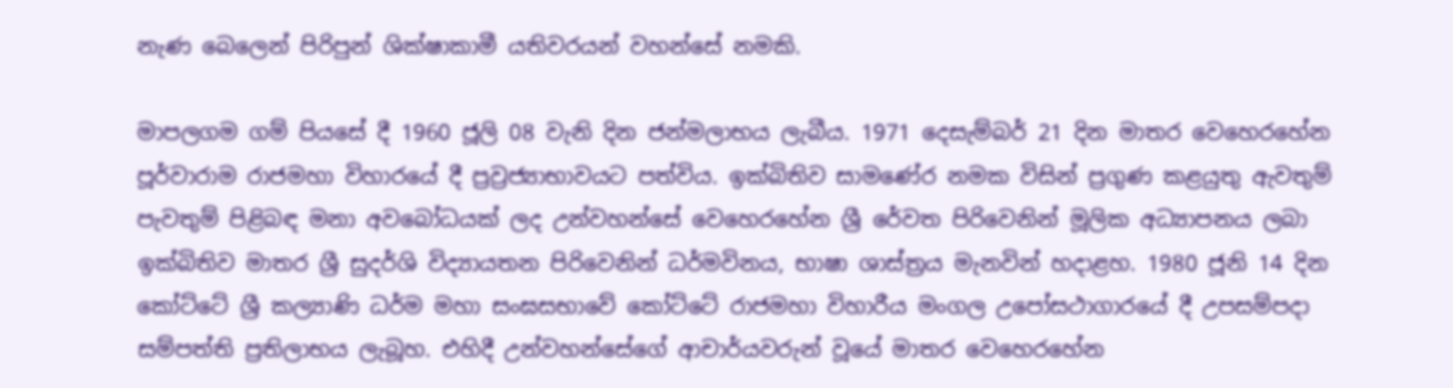නැණ බෙලෙන් පිරිපුන් ශික්ෂාකාමී යතිවරයන් වහන්සේ නමකි.

මාපලගම ගම් පියසේ දී 1960 ජූලි 08 වැනි දින ජන්මලාභය ලැබීය. 1971 දෙසැම්බර් 21 දින මාතර වෙහෙරහේන පූර්වාරාම රාජමහා විහාරයේ දී ප්‍රව්‍රජ්‍යාභාවයට පත්විය. ඉක්බිතිව සාමණේර නමක විසින් ප්‍රගුණ කළයුතු ඇවතුම් පැවතුම් පිළිබඳ මනා අවබෝධයක් ලද උන්වහන්සේ වෙහෙරහේන ශ්‍රී රේවත පිරිවෙනින් මූලික අධ්‍යාපනය ලබා ඉක්බිතිව මාතර ශ්‍රී සුදර්ශි විද්‍යායතන පිරිවෙනින් ධර්මවිනය, භාෂා ශාස්ත්‍රය මැනවින් හදාළහ. 1980 ජූනි 14 දින කෝට්ටේ ශ්‍රී කල්‍යාණි ධර්ම මහා සංඝසභාවේ කෝට්ටේ රාජමහා විහාරීය මංගල උපෝසථාගාරයේ දී උපසම්පදා සම්පත්ති ප්‍රතිලාභය ලැබූහ. එහිදී උන්වහන්සේගේ ආචාර්යවරුන් වූයේ මාතර වෙහෙරහේන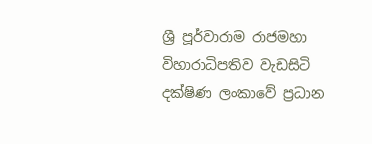ශ්‍රී පූර්වාරාම රාජමහා විහාරාධිපතිව වැඩසිටි දක්ෂිණ ලංකාවේ ප්‍රධාන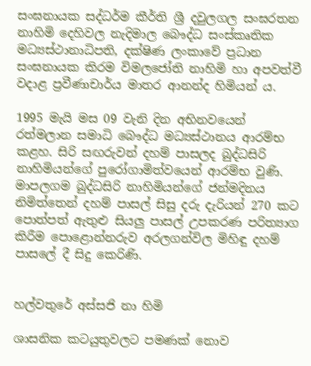සංඝනායක සද්ධර්ම කීර්ති ශ්‍රී දවුලගල සංඝරතන නාහිමි දෙහිවල නැදිමාල බෞද්ධ සංස්කෘතික මධ්‍යස්ථානාධිපති, දක්ෂිණ ලංකාවේ ප්‍රධාන සංඝනායක කිරම විමලජෝති නාහිමි හා අපවත්වී වදාළ ප්‍රවීණාචාර්ය මාතර ආනන්ද හිමියන් ය.

1995 මැයි මස 09 වැනි දින අභිනවයෙන් රත්මලාන සමාධි බෞද්ධ මධ්‍යස්ථානය ආරම්භ කළහ. සිරි සඟරුවන් දහම් පාසලද බුද්ධසිරි නාහිමියන්ගේ පුරෝගාමිත්වයෙන් ආරම්භ වුණි. මාපලගම බුද්ධසිරි නාහිමියන්ගේ ජන්මදිනය නිමිත්තෙන් දහම් පාසල් සිසු දරු දැරියන් 270 කට පොත්පත් ඇතුළු සියලු පාසල් උපකරණ පරිත්‍යාග කිරීම පොළොන්නරුව අරලගන්විල මිහිඳු දහම් පාසලේ දී සිදු කෙරිණි.


හල්වතුරේ අස්සජි නා හිමි

ශාසනික කටයුතුවලට පමණක් නොව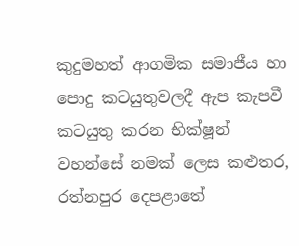කුදුමහත් ආගමික සමාජීය හා පොදු කටයුතුවලදී ඇප කැපවී කටයුතු කරන භික්ෂූන් වහන්සේ නමක් ලෙස කළුතර, රත්නපුර දෙපළාතේ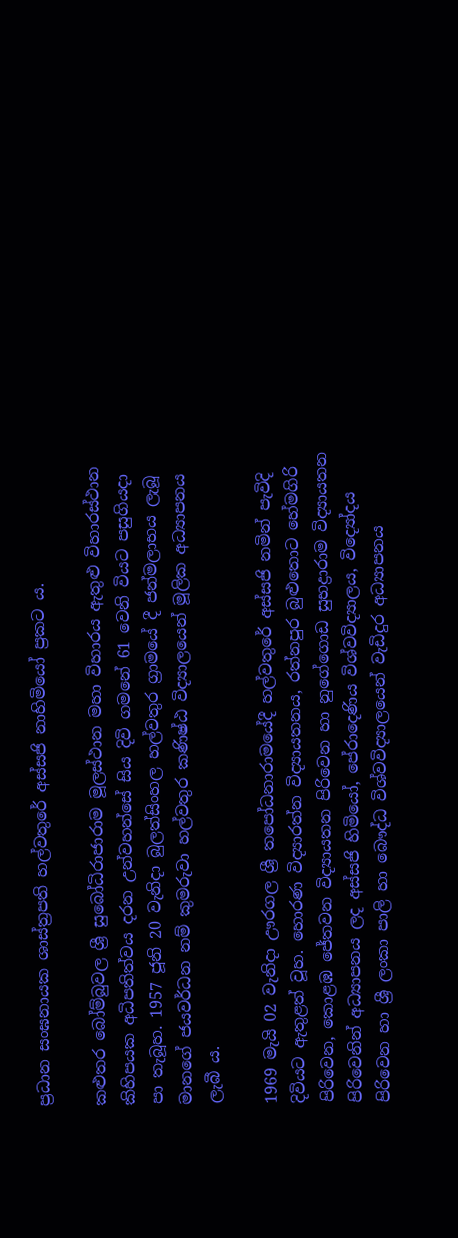ප්‍රධාන සංඝනායක ශාස්ත්‍රපති හල්වතුරේ අස්සජි නාහිමියෝ ප්‍රකට ය.

කළුතර බෝම්බුවල ශ්‍රී සුබෝධිරාජාරාම මූලස්ථාන මහා විහාරය ඇතුළු විහාරස්ථාන කිහිපයක අධිපතිත්වය දරන උන්වහන්සේ සිය දිවි ගමනේ 61 වෙනි වියට පසුගියදා පා තැබූහ. 1957 ජූනි 20 වැනිදා බුලත්සිංහල හල්වතුර ග්‍රාමයේ දී ජන්මලාභය ලැබූ මානගේ ජයවර්ධන නම් කුමරුවා හල්වතුර කණිෂ්ඨ විද්‍යාලයෙන් මූලික අධ්‍යාපනය ලැබී ය.

1969 මැයි 02 වැනිදා ඌරගල ශ්‍රී තපෝධනාරාමයේදී හල්වතුරේ අස්සජි නමින් පැවිදි දිවියට ඇතුළත් වූහ. හොරණ විද්‍යාරත්න විද්‍යායතනය, රත්නපුර බුළුතොට හේමගිරි පිරිවෙන, කොළඹ ජේතවන විද්‍යායතන පිරිවෙන හා නුගේගොඩ සුභද්‍රාරාම විද්‍යායතන පිරිවෙනින් අධ්‍යාපනය ලද අස්සජි හිමියෝ, පේරාදෙණිය විශ්වවිද්‍යාලය, විද්‍යෝදය පිරිවෙන හා ශ්‍රී ලංකා පාලි හා බෞද්ධ විශ්වවිද්‍යාලයෙන් වැඩිදුර අධ්‍යාපනය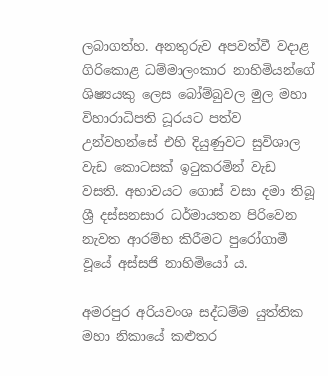ලබාගත්හ. අනතුරුව අපවත්වී වදාළ ගිරිකොළ ධම්මාලංකාර නාහිමියන්ගේ ශිෂ්‍යයකු ලෙස බෝම්බුවල මුල මහා විහාරාධිපති ධූරයට පත්ව උන්වහන්සේ එහි දියුණුවට සුවිශාල වැඩ කොටසක් ඉටුකරමින් වැඩ වසති. අභාවයට ගොස් වසා දමා තිබූ ශ්‍රී දස්සනසාර ධර්මායතන පිරිවෙන නැවත ආරම්භ කිරීමට පුරෝගාමී වූයේ අස්සජි නාහිමියෝ ය.

අමරපුර අරියවංශ සද්ධම්ම යුත්තික මහා නිකායේ කළුතර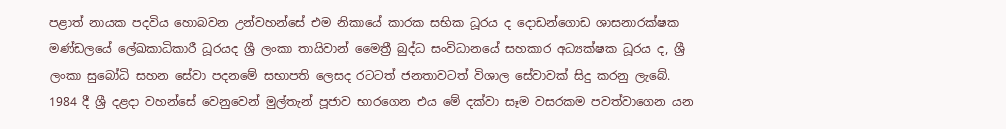පළාත් නායක පදවිය හොබවන උන්වහන්සේ එම නිකායේ කාරක සභික ධූරය ද දොඩන්ගොඩ ශාසනාරක්ෂක මණ්ඩලයේ ලේඛකාධිකාරී ධූරයද ශ්‍රී ලංකා තායිවාන් මෛත්‍රී බුද්ධ සංවිධානයේ සහකාර අධ්‍යක්ෂක ධූරය ද, ශ්‍රී ලංකා සුබෝධි සහන සේවා පදනමේ සභාපති ලෙසද රටටත් ජනතාවටත් විශාල සේවාවක් සිදු කරනු ලැබේ. 1984 දී ශ්‍රී දළදා වහන්සේ වෙනුවෙන් මුල්තැන් පූජාව භාරගෙන එය මේ දක්වා සෑම වසරකම පවත්වාගෙන යන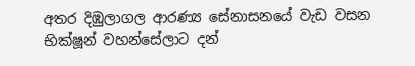අතර දිඹුලාගල ආරණ්‍ය සේනාසනයේ වැඩ වසන භික්ෂූන් වහන්සේලාට දන්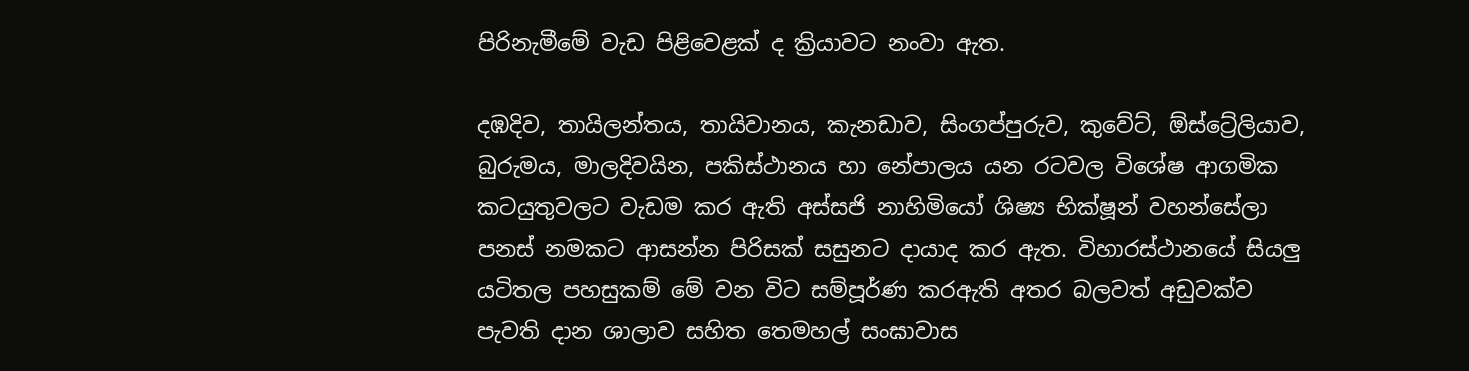පිරිනැමීමේ වැඩ පිළිවෙළක් ද ක්‍රියාවට නංවා ඇත.

දඹදිව, තායිලන්තය, තායිවානය, කැනඩාව, සිංගප්පුරුව, කුවේට්, ඕස්ට්‍රේලියාව, බුරුමය, මාලදිවයින, පකිස්ථානය හා නේපාලය යන රටවල විශේෂ ආගමික කටයුතුවලට වැඩම කර ඇති අස්සජි නාහිමියෝ ශිෂ්‍ය භික්ෂූන් වහන්සේලා පනස් නමකට ආසන්න පිරිසක් සසුනට දායාද කර ඇත. විහාරස්ථානයේ සියලු යටිතල පහසුකම් මේ වන විට සම්පූර්ණ කරඇති අතර බලවත් අඩුවක්ව පැවති දාන ශාලාව සහිත තෙමහල් සංඝාවාස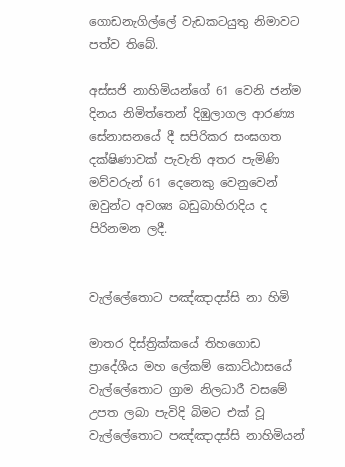ගොඩනැගිල්ලේ වැඩකටයුතු නිමාවට පත්ව තිබේ.

අස්සජි නාහිමියන්ගේ 61 වෙනි ජන්ම දිනය නිමිත්තෙන් දිඹුලාගල ආරණ්‍ය සේනාසනයේ දී සපිරිකර සංඝගත දක්ෂිණාවක් පැවැති අතර පැමිණි මව්වරුන් 61 දෙනෙකු වෙනුවෙන් ඔවුන්ට අවශ්‍ය බඩුබාහිරාදිය ද පිරිනමන ලදී.


වැල්ලේතොට පඤ්ඤාදස්සි නා හිමි

මාතර දිස්ත්‍රික්කයේ තිහගොඩ ප්‍රාදේශීය මහ ලේකම් කොට්ඨාසයේ වැල්ලේතොට ග්‍රාම නිලධාරී වසමේ උපත ලබා පැවිදි බිමට එක් වූ වැල්ලේතොට පඤ්ඤාදස්සි නාහිමියන්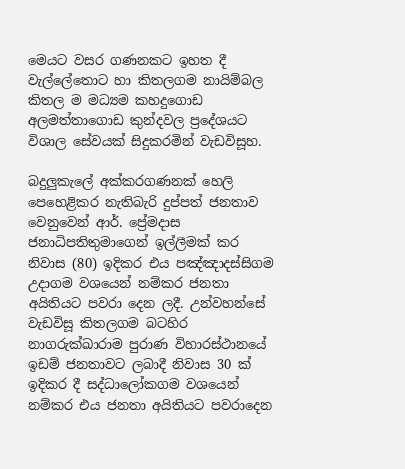මෙයට වසර ගණනකට ඉහත දී වැල්ලේතොට හා කිතලගම නායිම්බල කිතල ම මධ්‍යම කහදුගොඩ අලමත්තාගොඩ කුන්දවල ප්‍රදේශයට විශාල සේවයක් සිදුකරමින් වැඩවිසූහ.

බදුලුකැලේ අක්කරගණනක් හෙලි පෙහෙළිකර නැතිබැරි දුප්පත් ජනතාව වෙනුවෙන් ආර්. ප්‍රේමදාස ජනාධිපතිතුමාගෙන් ඉල්ලීමක් කර නිවාස (80) ඉදිකර එය පඤ්ඤාදස්සිගම උදාගම වශයෙන් නම්කර ජනතා අයිතියට පවරා දෙන ලදී. උන්වහන්සේ වැඩවිසූ කිතලගම බටහිර නාගරුක්ඛාරාම පුරාණ විහාරස්ථානයේ ඉඩම් ජනතාවට ලබාදී නිවාස 30 ක් ඉදිකර දී සද්ධාලෝකගම වශයෙන් නම්කර එය ජනතා අයිතියට පවරාදෙන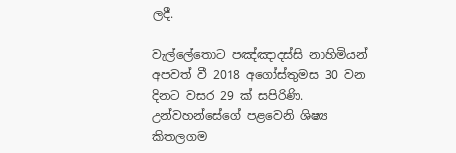ලදී.

වැල්ලේතොට පඤ්ඤාදස්සි නාහිමියන් අපවත් වී 2018 අගෝස්තුමස 30 වන දිනට වසර 29 ක් සපිරිණි. උන්වහන්සේගේ පළවෙනි ශිෂ්‍ය කිතලගම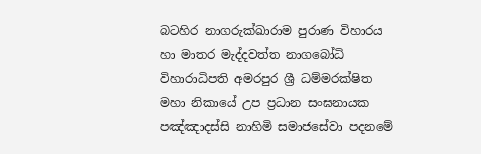බටහිර නාගරුක්ඛාරාම පුරාණ විහාරය හා මාතර මැද්දවත්ත නාගබෝධි විහාරාධිපති අමරපුර ශ්‍රී ධම්මරක්ෂිත මහා නිකායේ උප ප්‍රධාන සංඝනායක පඤ්ඤාදස්සි නාහිමි සමාජසේවා පදනමේ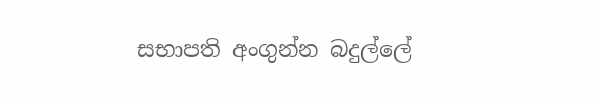සභාපති අංගුන්න බදුල්ලේ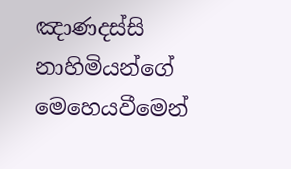ඤාණදස්සි නාහිමියන්ගේ මෙහෙයවීමෙන්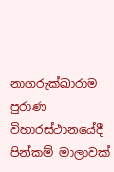නාගරුක්ඛාරාම පුරාණ විහාරස්ථානයේදී පින්කම් මාලාවක්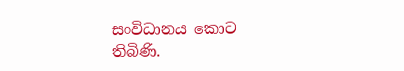සංවිධානය කොට තිබිණි.